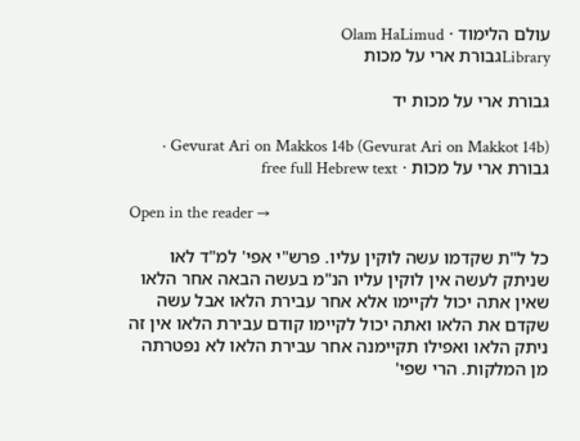עולם הלימוד · Olam HaLimud
Libraryגבורת ארי על מכות

גבורת ארי על מכות יד

Gevurat Ari on Makkos 14b (Gevurat Ari on Makkot 14b) · גבורת ארי על מכות · free full Hebrew text

Open in the reader →

כל ל"ת שקדמו עשה לוקין עליו. פרש"י אפי' למ"ד לאו שניתק לעשה אין לוקין עליו הנ"מ בעשה הבאה אחר הלאו שאין אתה יכול לקיימו אלא אחר עבירת הלאו אבל עשה שקדם את הלאו ואתה יכול לקיימו קודם עבירת הלאו אין זה ניתק הלאו ואפילו תקיימנה אחר עבירת הלאו לא נפטרתה מן המלקות. הרי שפי'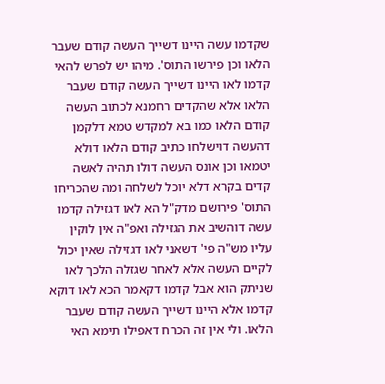שקדמו עשה היינו דשייך העשה קודם שעבר הלאו וכן פירשו התוס'. מיהו יש לפרש להאי קדמו לאו היינו דשייך העשה קודם שעבר הלאו אלא שהקדים רחמנא לכתוב העשה קודם הלאו כמו בא למקדש טמא דלקמן דהעשה דוישלחו כתיב קודם הלאו דולא יטמאו וכן אונס העשה דולו תהיה לאשה קדים בקרא דלא יוכל לשלחה ומה שהכריחו התוס' פירושם מדק"ל הא לאו דגזילה קדמו עשה דוהשיב את הגזילה ואפ"ה אין לוקין עליו מש"ה פי' דשאני לאו דגזילה שאין יכול לקיים העשה אלא לאחר שגזלה הלכך לאו שניתק הוא אבל קדמו דקאמר הכא לאו דוקא קדמו אלא היינו דשייך העשה קודם שעבר הלאו. ולי אין זה הכרח דאפילו תימא האי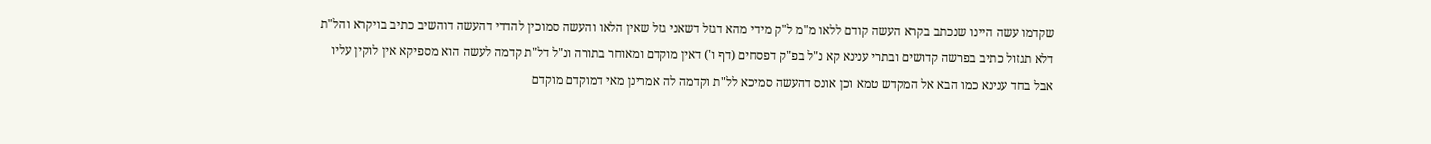שקדמו עשה היינו שנכתב בקרא העשה קודם ללאו מ"מ ל"ק מידי מהא דגזל דשאני גזל שאין הלאו והעשה סמוכין להדדי דהעשה דוהשיב כתיב בויקרא והל"ת דלא תגזול כתיב בפרשה קדושים ובתרי ענינא קא נ"ל בפ"ק דפסחים (דף ו') דאין מוקדם ומאוחר בתורה ונ"ל דל"ת קדמה לעשה הוא מספיקא אין לוקין עליו אבל בחד ענינא כמו הבא אל המקדש טמא וכן אונס דהעשה סמיכא לל"ת וקדמה לה אמרינן מאי דמוקדם מוקדם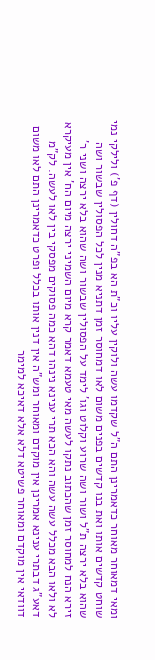ומאי דמאוחר מאוחר כדאמרינן התם ה"ל שקדמו עשה ולוקין עליו וכ"ת הא בפ"ה דחולין (דף פ') ולילקי נמי שוחט קדשים אותו ואת בנו קדשים בפנים משום לאו דמחוסר זמן דתניא מנין לכל הפסולין שבשור ושה שהוא בלא ירצה ת"ל ושור ושה שרוע וקלוט וגו' לימד על הפסולין שבשור ושה שהוא בלא ירצה ושני ר' זירא הנח למחוסר זמן שהכתוב נתקו לעשה מאי טעמא דאמר קרא מיום השמיני ירצה מיום הח' אין מעיקרא לא ולאו הבא מכלל עשה עשה והא הכא תרי ענינא נינהו דהא כמה פסוקים מפסקי בין לאו לעשה. לק"מ דאע"ג דבתרי ענינא אמרינן אין מוקדם ומאוחר ומש"ה אין דנין אותו בכלל ופרט כדאמרינן התם לאו משום דוודאי אין מוקדם ומאוחר פשיטא דלא אלא דאיכא למימר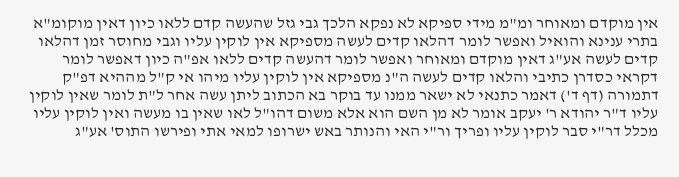אין מוקדם ומאוחר ומ"מ מידי ספיקא לא נפקא הלכך גבי גזל שהעשה קדם ללאו כיון דאין מוקומ"א בתרי ענינא והואיל ואפשר לומר דהלאו קדים לעשה מספיקא אין לוקין עליו וגבי מחוסר זמן דהלאו קדים לעשה אע"ג דאין מוקדם ומאוחר ואפשר לומר דהעשה קדים ללאו אפ"ה כיון דאפשר לומר דקראי כסדרן כתיבי והלאו קדים לעשה ה"נ מספיקא אין לוקין עליו מיהו אי ק"ל מההיא דפ"ק דתמורה (דף ד') דאמר כתנאי לא ישאר ממנו עד בוקר בא הכתוב ליתן עשה אחר ל"ת לומר שאין לוקין עליו ד"ר יהודא ר' יעקב אומר לא מן השם הוא אלא משום דהו"ל לאו שאין בו מעשה ואין לוקין עליו מכלל דר"י סבר לוקין עליו ופריך ור"י האי והנותר באש ישרופו למאי אתי ופירשו התוס' אע"ג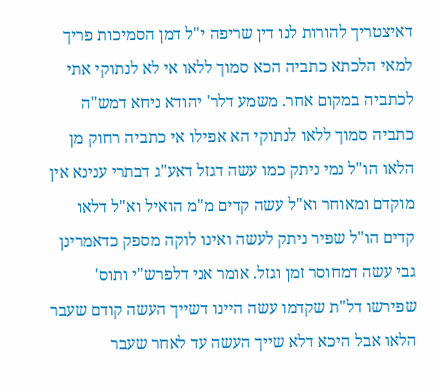דאיצטריך להורות לנו דין שריפה י"ל דמן הסמיכות פריך למאי הלכתא כתביה הכא סמוך ללאו אי לא לנתוקי אתי לכתביה במקום אחר. משמע דלר' יהודא ניחא דמש"ה כתביה סמוך ללאו לנתוקי הא אפילו אי כתביה רחוק מן הלאו הו"ל נמי ניתק כמו עשה דגזל דאע"ג דבתרי ענינא אין מוקדם ומאוחר וא"ל עשה קדים מ"מ הואיל וא"ל דלאו קדים הו"ל שפיר ניתק לעשה ואינו לוקה מספק כדאמרינן גבי עשה דמחוסר זמן וגזל. אומר אני דלפרש"י ותוס' שפירשו דל"ת שקדמו עשה היינו דשייך העשה קודם שעבר הלאו אבל היכא דלא שייך העשה עד לאחר שעבר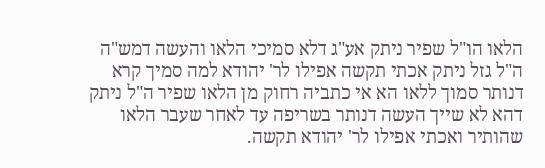הלאו הו"ל שפיר ניתק אע"ג דלא סמיכי הלאו והעשה דמש"ה ה"ל גזל ניתק אכתי תקשה אפילו לר' יהודא למה סמיך קרא דנותר סמוך ללאו הא אי כתביה רחוק מן הלאו שפיר ה"ל ניתק דהא לא שייך העשה דנותר בשריפה עד לאחר שעבר הלאו שהותיר ואכתי אפילו לר' יהודא תקשה.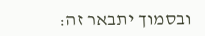ובסמוך יתבאר זה: